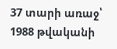37 տարի առաջ՝ 1988 թվականի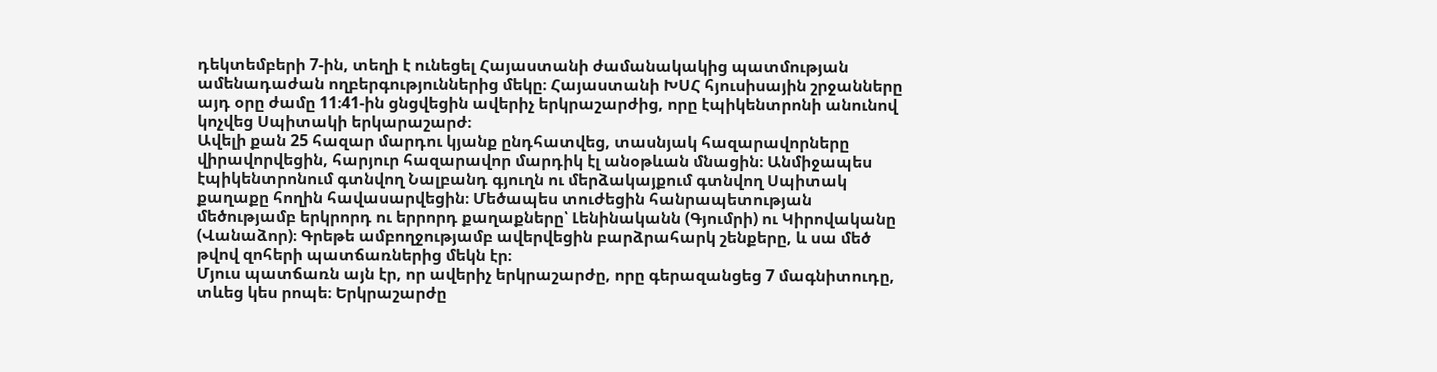դեկտեմբերի 7-ին, տեղի է ունեցել Հայաստանի ժամանակակից պատմության ամենադաժան ողբերգություններից մեկը։ Հայաստանի ԽՍՀ հյուսիսային շրջանները այդ օրը ժամը 11։41-ին ցնցվեցին ավերիչ երկրաշարժից, որը էպիկենտրոնի անունով կոչվեց Սպիտակի երկարաշարժ։
Ավելի քան 25 հազար մարդու կյանք ընդհատվեց, տասնյակ հազարավորները վիրավորվեցին, հարյուր հազարավոր մարդիկ էլ անօթևան մնացին։ Անմիջապես էպիկենտրոնում գտնվող Նալբանդ գյուղն ու մերձակայքում գտնվող Սպիտակ քաղաքը հողին հավասարվեցին։ Մեծապես տուժեցին հանրապետության մեծությամբ երկրորդ ու երրորդ քաղաքները՝ Լենինականն (Գյումրի) ու Կիրովականը (Վանաձոր)։ Գրեթե ամբողջությամբ ավերվեցին բարձրահարկ շենքերը, և սա մեծ թվով զոհերի պատճառներից մեկն էր։
Մյուս պատճառն այն էր, որ ավերիչ երկրաշարժը, որը գերազանցեց 7 մագնիտուդը, տևեց կես րոպե։ Երկրաշարժը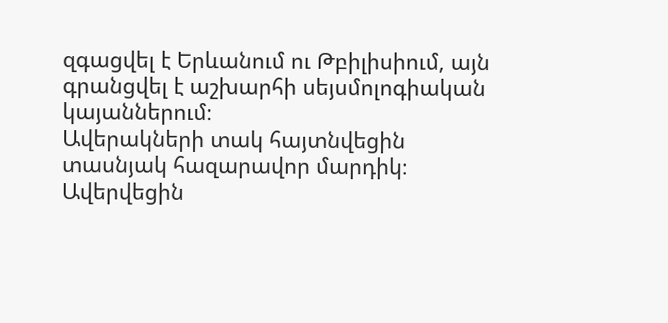զգացվել է Երևանում ու Թբիլիսիում, այն գրանցվել է աշխարհի սեյսմոլոգիական կայաններում։
Ավերակների տակ հայտնվեցին տասնյակ հազարավոր մարդիկ։ Ավերվեցին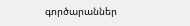գործարաններ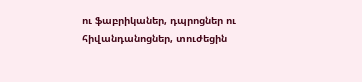ու ֆաբրիկաներ, դպրոցներ ու հիվանդանոցներ, տուժեցին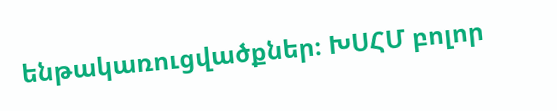ենթակառուցվածքներ։ ԽՍՀՄ բոլոր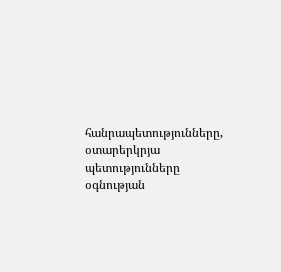հանրապետությունները, օտարերկրյա պետությունները օգնության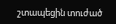շտապեցին տուժած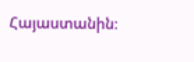Հայաստանին։